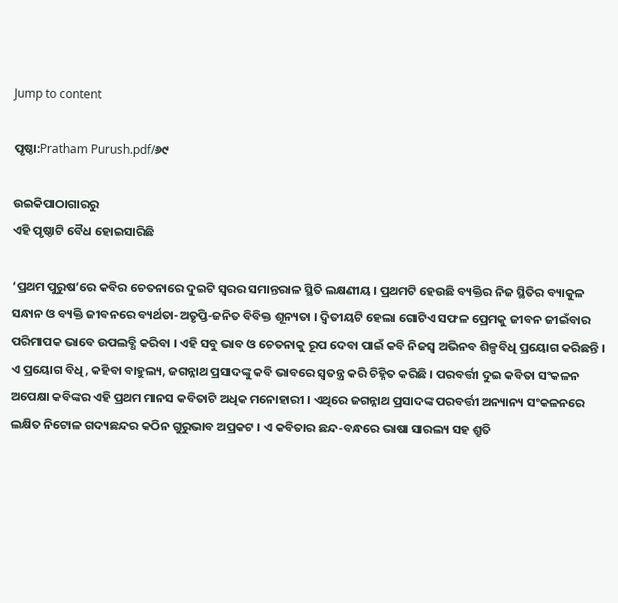Jump to content

ପୃଷ୍ଠା:Pratham Purush.pdf/୬୯

ଉଇକିପାଠାଗାର‌ରୁ
ଏହି ପୃଷ୍ଠାଟି ବୈଧ ହୋଇସାରିଛି

‘ପ୍ରଥମ ପୁରୁଷ’ରେ କବିର ଚେତନାରେ ଦୁଇଟି ସ୍ୱରର ସମାନ୍ତରାଳ ସ୍ଥିତି ଲକ୍ଷଣୀୟ । ପ୍ରଥମଟି ହେଉଛି ବ୍ୟକ୍ତିର ନିଜ ସ୍ଥିତିର ବ୍ୟାକୁଳ ସନ୍ଧାନ ଓ ବ୍ୟକ୍ତି ଜୀବନରେ ବ୍ୟର୍ଥତା-ଅତୃପ୍ତି-ଜନିତ ବିବିକ୍ତ ଶୂନ୍ୟତା । ଦ୍ୱିତୀୟଟି ହେଲା ଗୋଟିଏ ସଫଳ ପ୍ରେମକୁ ଜୀବନ ଜୀଇଁବାର ପରିମାପକ ଭାବେ ଉପଲବ୍ଧି କରିବା । ଏହି ସବୁ ଭାବ ଓ ଚେତନାକୁ ରୂପ ଦେବା ପାଇଁ କବି ନିଜସ୍ୱ ଅଭିନବ ଶିଳ୍ପବିଧି ପ୍ରୟୋଗ କରିଛନ୍ତି । ଏ ପ୍ରୟୋଗ ବିଧି, କହିବା ବାହୁଲ୍ୟ, ଜଗନ୍ନାଥ ପ୍ରସାଦଙ୍କୁ କବି ଭାବରେ ସ୍ୱତନ୍ତ୍ର କରି ଚିହ୍ନିତ କରିଛି । ପରବର୍ତ୍ତୀ ଦୁଇ କବିତା ସଂକଳନ ଅପେକ୍ଷା କବିଙ୍କର ଏହି ପ୍ରଥମ ମାନସ କବିତାଟି ଅଧିକ ମନୋହାରୀ । ଏଥିରେ ଜଗନ୍ନାଥ ପ୍ରସାଦଙ୍କ ପରବର୍ତ୍ତୀ ଅନ୍ୟାନ୍ୟ ସଂକଳନରେ ଲକ୍ଷିତ ନିଟୋଳ ଗଦ୍ୟଛନ୍ଦର କଠିନ ଗୁରୁଭାବ ଅପ୍ରକଟ । ଏ କବିତାର ଛନ୍ଦ-ବନ୍ଧରେ ଭାଷା ସାରଲ୍ୟ ସହ ଶ୍ରୁତି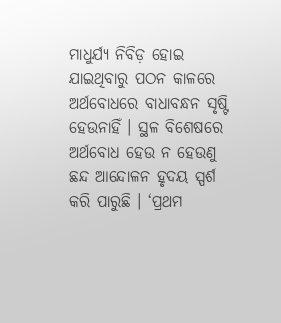ମାଧୁର୍ଯ୍ୟ ନିବିଡ଼ ହୋଇ ଯାଇଥିବାରୁ ପଠନ କାଳରେ ଅର୍ଥବୋଧରେ ବାଧାବନ୍ଧନ ସୃଷ୍ଟି ହେଉନାହିଁ । ସ୍ଥଳ ବିଶେଷରେ ଅର୍ଥବୋଧ ହେଉ ନ ହେଉଣୁ ଛନ୍ଦ ଆନ୍ଦୋଳନ ହୃଦୟ ସ୍ପର୍ଶ କରି ପାରୁଛି । ‘ପ୍ରଥମ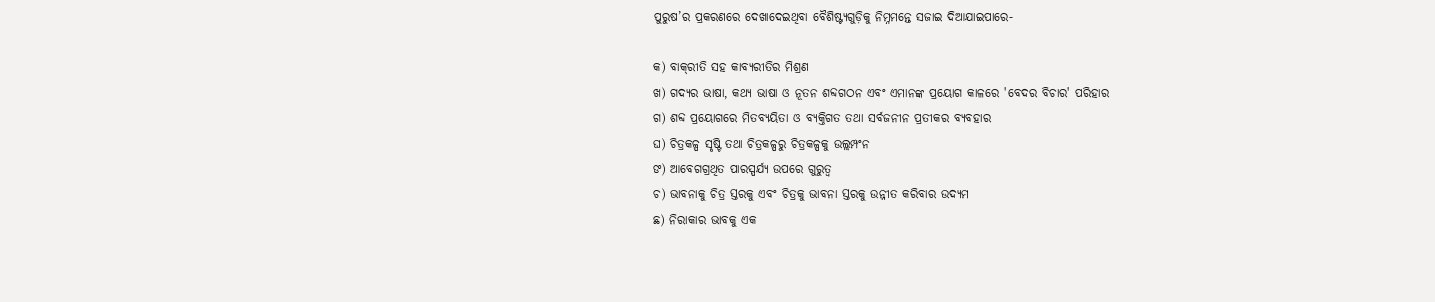ପୁରୁଷ’ର ପ୍ରକରଣରେ ଦେଖାଦେଇଥିବା ବୈଶିଷ୍ଟ୍ୟଗୁଡ଼ିକୁ ନିମ୍ନମନ୍ତେ ସଜାଇ ଦିଆଯାଇପାରେ-

କ) ବାକ୍‌ରୀତି ସହ କାବ୍ୟରୀତିର ମିଶ୍ରଣ
ଖ) ଗଦ୍ୟର ଭାଷା, କଥ୍ୟ ଭାଷା ଓ ନୂତନ ଶବ୍ଦଗଠନ ଏବଂ ଏମାନଙ୍କ ପ୍ରୟୋଗ କାଳରେ 'ବେଦର ବିଚାର' ପରିହାର
ଗ) ଶବ୍ଦ ପ୍ରୟୋଗରେ ମିତବ୍ୟୟିତା ଓ ବ୍ୟକ୍ତିଗତ ତଥା ସର୍ବଜନୀନ ପ୍ରତୀକର ବ୍ୟବହାର
ଘ) ଚିତ୍ରକଳ୍ପ ସୃଷ୍ଟି ତଥା ଚିତ୍ରକଳ୍ପରୁ ଚିତ୍ରକଳ୍ପକୁ ଉଲ୍ଲମ୍ପଂନ
ଙ) ଆବେଗଗ୍ରଥିତ ପାରସ୍ପର୍ଯ୍ୟ ଉପରେ ଗୁରୁତ୍ୱ
ଚ) ଭାବନାକୁ ଚିତ୍ର ସ୍ତରକୁ ଏବଂ ଚିତ୍ରକୁ ଭାବନା ସ୍ତରକୁ ଉନ୍ନୀତ କରିବାର ଉଦ୍ୟମ
ଛ) ନିରାକାର ଭାବକୁ ଏକ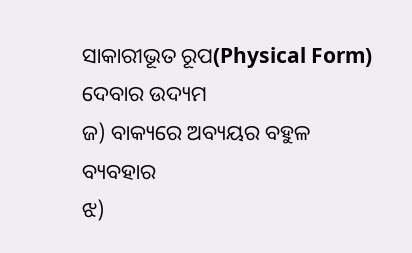ସାକାରୀଭୂତ ରୂପ(Physical Form) ଦେବାର ଉଦ୍ୟମ
ଜ) ବାକ୍ୟରେ ଅବ୍ୟୟର ବହୁଳ ବ୍ୟବହାର
ଝ)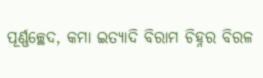ପୂର୍ଣ୍ଣଚ୍ଛେଦ, କମା ଇତ୍ୟାଦି ବିରାମ ଚିହ୍ନର ବିରଳ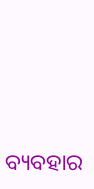ବ୍ୟବହାର